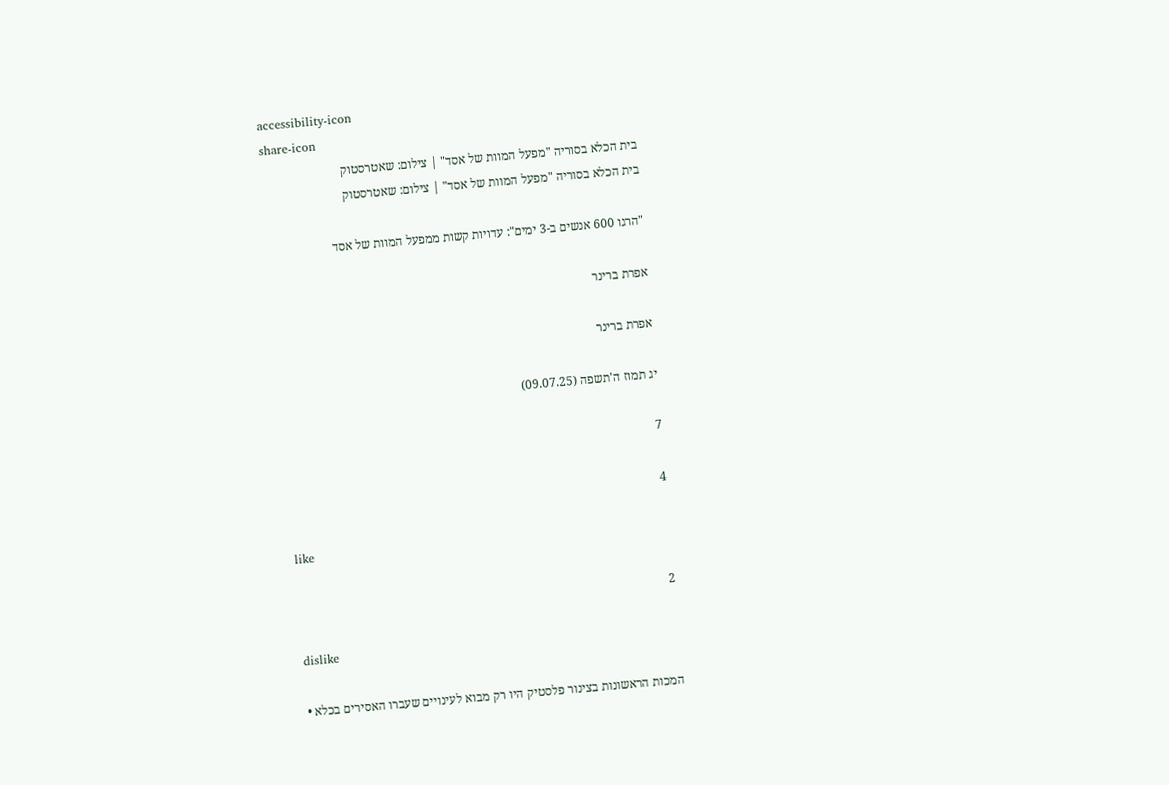accessibility-icon
share-icon
בית הכלא בסוריה "מפעל המוות של אסד" | צילום: שאטרסטוק
בית הכלא בסוריה "מפעל המוות של אסד" | צילום: שאטרסטוק

"הרגו 600 אנשים ב-3 ימים": עדויות קשות ממפעל המוות של אסד

אפרת ברינר

אפרת ברינר

יג תמוז ה'תשפה (09.07.25)

7

4

like

2

dislike

המכות הראשונות בצינור פלסטיק היו רק מבוא לעינויים שעברו האסירים בכלא •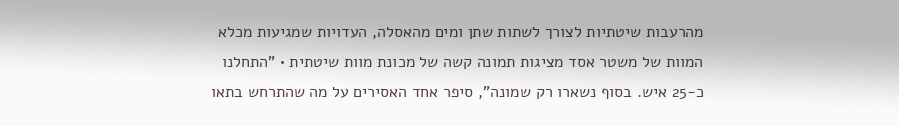מהרעבות שיטתיות לצורך לשתות שתן ומים מהאסלה, העדויות שמגיעות מכלא המוות של משטר אסד מציגות תמונה קשה של מכונת מוות שיטתית • "התחלנו כ-25 איש. בסוף נשארו רק שמונה", סיפר אחד האסירים על מה שהתרחש בתאו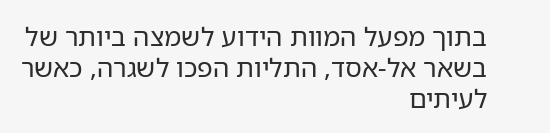בתוך מפעל המוות הידוע לשמצה ביותר של בשאר אל-אסד, התליות הפכו לשגרה, כאשר לעיתים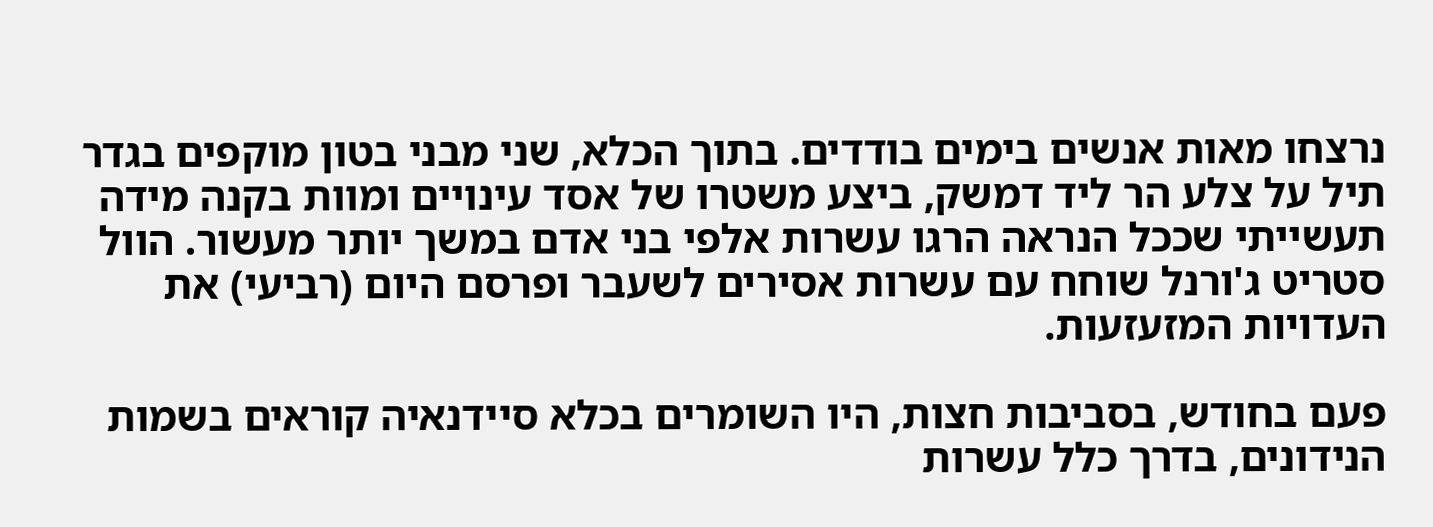נרצחו מאות אנשים בימים בודדים. בתוך הכלא, שני מבני בטון מוקפים בגדר תיל על צלע הר ליד דמשק, ביצע משטרו של אסד עינויים ומוות בקנה מידה תעשייתי שככל הנראה הרגו עשרות אלפי בני אדם במשך יותר מעשור. הוול סטריט ג'ורנל שוחח עם עשרות אסירים לשעבר ופרסם היום (רביעי) את העדויות המזעזעות.

פעם בחודש, בסביבות חצות, היו השומרים בכלא סיידנאיה קוראים בשמות הנידונים, בדרך כלל עשרות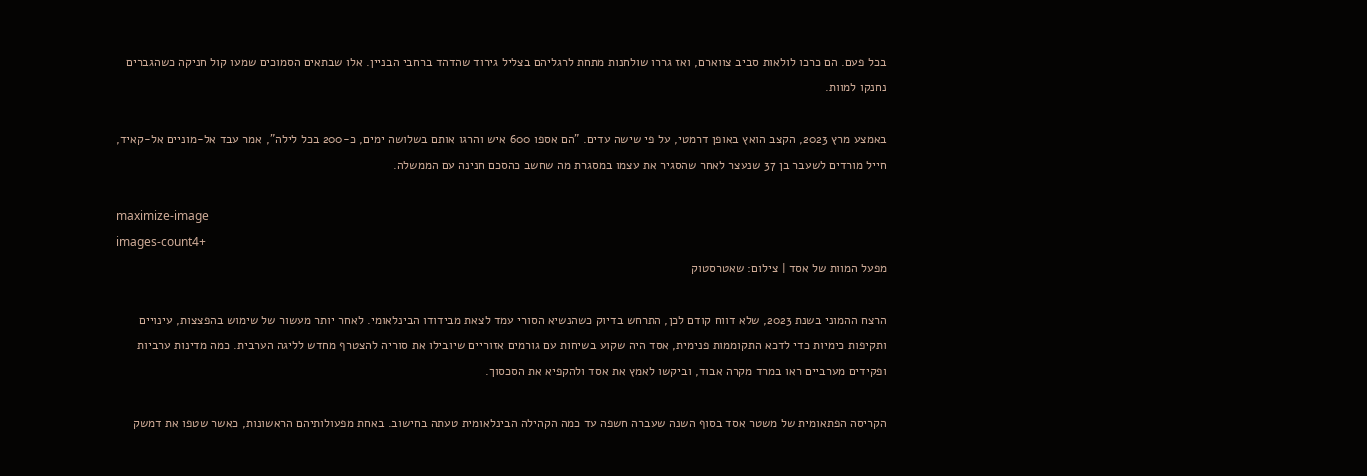בכל פעם. הם כרכו לולאות סביב צווארם, ואז גררו שולחנות מתחת לרגליהם בצליל גירוד שהדהד ברחבי הבניין. אלו שבתאים הסמוכים שמעו קול חניקה כשהגברים נחנקו למוות.

באמצע מרץ 2023, הקצב הואץ באופן דרמטי, על פי שישה עדים. "הם אספו 600 איש והרגו אותם בשלושה ימים, כ-200 בכל לילה", אמר עבד אל-מוניים אל-קאיד, חייל מורדים לשעבר בן 37 שנעצר לאחר שהסגיר את עצמו במסגרת מה שחשב כהסכם חנינה עם הממשלה.

maximize-image
images-count4+
מפעל המוות של אסד | צילום: שאטרסטוק

הרצח ההמוני בשנת 2023, שלא דווח קודם לכן, התרחש בדיוק כשהנשיא הסורי עמד לצאת מבידודו הבינלאומי. לאחר יותר מעשור של שימוש בהפצצות, עינויים ותקיפות כימיות כדי לדכא התקוממות פנימית, אסד היה שקוע בשיחות עם גורמים אזוריים שיובילו את סוריה להצטרף מחדש לליגה הערבית. כמה מדינות ערביות ופקידים מערביים ראו במרד מקרה אבוד, וביקשו לאמץ את אסד ולהקפיא את הסכסוך.

הקריסה הפתאומית של משטר אסד בסוף השנה שעברה חשפה עד כמה הקהילה הבינלאומית טעתה בחישוב. באחת מפעולותיהם הראשונות, כאשר שטפו את דמשק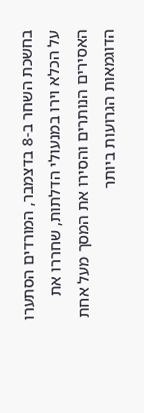בחשכת השחר ב-8 בדצמבר, המורדים הסתערו על הכלא וירו במנעולי הדלתות, שחררו את האסירים הנותרים והסירו את המסך מעל אחת הדוגמאות הגרועות ביותר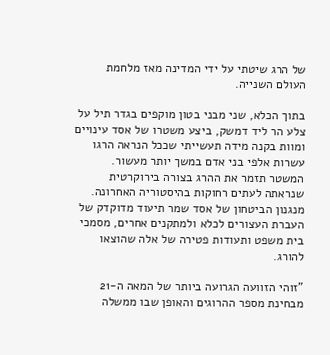של הרג שיטתי על ידי המדינה מאז מלחמת העולם השנייה.

בתוך הכלא, שני מבני בטון מוקפים בגדר תיל על צלע הר ליד דמשק, ביצע משטרו של אסד עינויים ומוות בקנה מידה תעשייתי שככל הנראה הרגו עשרות אלפי בני אדם במשך יותר מעשור. המשטר תזמר את ההרג בצורה בירוקרטית שנראתה לעתים רחוקות בהיסטוריה האחרונה. מנגנון הביטחון של אסד שמר תיעוד מדוקדק של העברת העצורים לכלא ולמתקנים אחרים, מסמכי בית משפט ותעודות פטירה של אלה שהוצאו להורג.

"זוהי הזוועה הגרועה ביותר של המאה ה-21 מבחינת מספר ההרוגים והאופן שבו ממשלה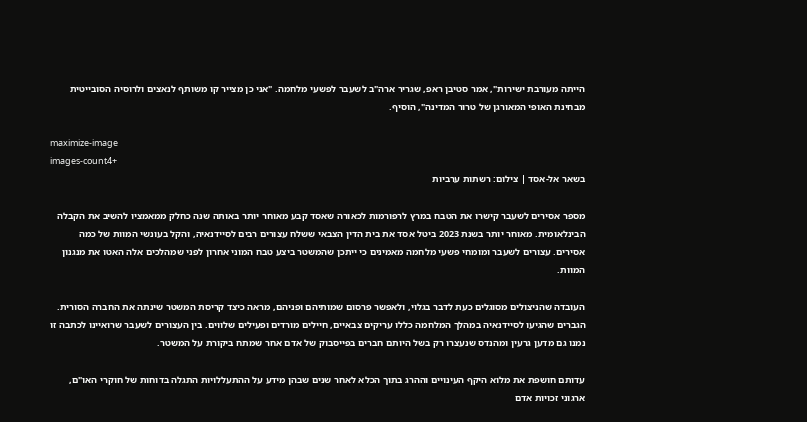הייתה מעורבת ישירות", אמר סטיבן ראפ, שגריר ארה"ב לשעבר לפשעי מלחמה. "אני כן מצייר קו משותף לנאצים ולרוסיה הסובייטית מבחינת האופי המאורגן של טרור המדינה", הוסיף.

maximize-image
images-count4+
בשאר אל-אסד | צילום: רשתות ערביות

מספר אסירים לשעבר קישרו את הטבח במרץ לרפורמות לכאורה שאסד קבע מאוחר יותר באותה שנה כחלק ממאמציו להשיב את הקבלה הבינלאומית. מאוחר יותר בשנת 2023 ביטל אסד את בית הדין הצבאי ששלח עצורים רבים לסיידנאיה, והקל בעונשי המוות של כמה אסירים. עצורים לשעבר ומומחי פשעי מלחמה מאמינים כי ייתכן שהמשטר ביצע טבח המוני אחרון לפני שמהלכים אלה האטו את מנגנון המוות.

העובדה שהניצולים מסוגלים כעת לדבר בגלוי, ולאפשר פרסום שמותיהם ופניהם, מראה כיצד קריסת המשטר שינתה את החברה הסורית. הגברים שהגיעו לסיידנאיה במהלך המלחמה כללו עריקים צבאיים, חיילים מורדים ופעילים שלווים. בין העצורים לשעבר שרואיינו לכתבה זו נמנו גם מדען גרעין ומהנדס שנעצרו רק בשל היותם חברים בפייסבוק של אדם אחר שמתח ביקורת על המשטר.

עדותם חושפת את מלוא היקף העינויים וההרג בתוך הכלא לאחר שנים שבהן מידע על ההתעללויות התגלה בדוחות של חוקרי האו"ם, ארגוני זכויות אדם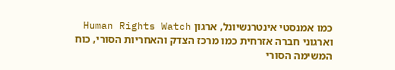כמו אמנסטי אינטרנשיונל, ארגון Human Rights Watch וארגוני חברה אזרחית כמו מרכז הצדק והאחריות הסורי, כוח המשימה הסורי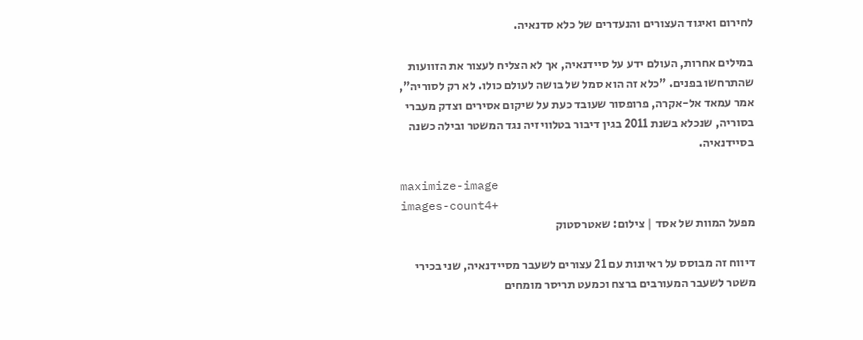לחירום ואיגוד העצורים והנעדרים של כלא סדנאיה.

במילים אחרות, העולם ידע על סיידנאיה, אך לא הצליח לעצור את הזוועות שהתרחשו בפנים. "כלא זה הוא סמל של בושה לעולם כולו. לא רק לסוריה", אמר עמאד אל-אקרה, פרופסור שעובד כעת על שיקום אסירים וצדק מעברי בסוריה, שנכלא בשנת 2011 בגין דיבור בטלוויזיה נגד המשטר ובילה כשנה בסיידנאיה.

maximize-image
images-count4+
מפעל המוות של אסד | צילום: שאטרסטוק

דיווח זה מבוסס על ראיונות עם 21 עצורים לשעבר מסיידנאיה, שני בכירי משטר לשעבר המעורבים ברצח וכמעט תריסר מומחים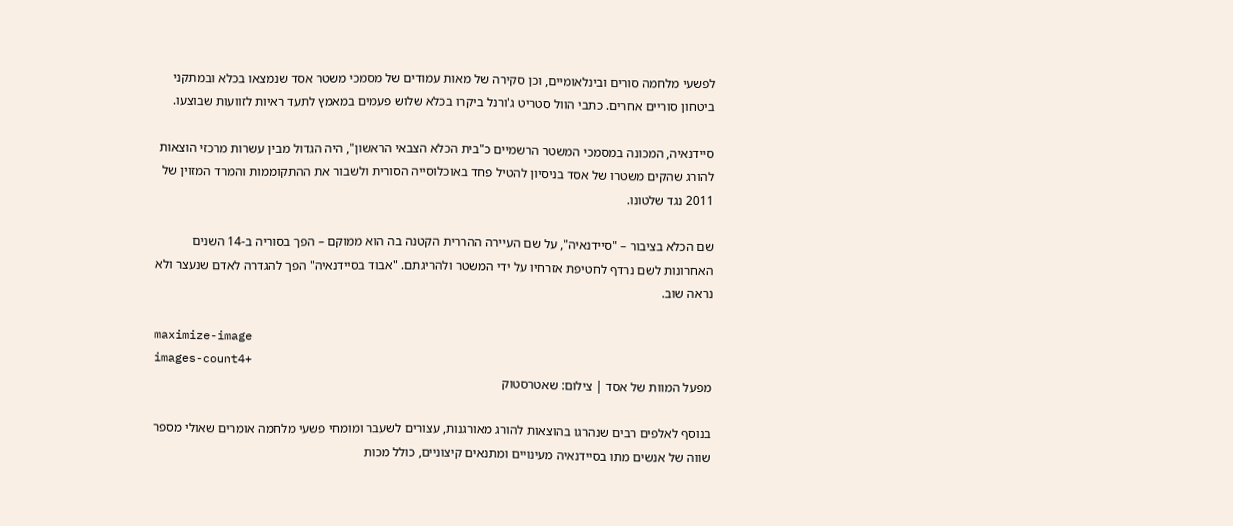לפשעי מלחמה סורים ובינלאומיים, וכן סקירה של מאות עמודים של מסמכי משטר אסד שנמצאו בכלא ובמתקני ביטחון סוריים אחרים. כתבי הוול סטריט ג'ורנל ביקרו בכלא שלוש פעמים במאמץ לתעד ראיות לזוועות שבוצעו.

סיידנאיה, המכונה במסמכי המשטר הרשמיים כ"בית הכלא הצבאי הראשון", היה הגדול מבין עשרות מרכזי הוצאות להורג שהקים משטרו של אסד בניסיון להטיל פחד באוכלוסייה הסורית ולשבור את ההתקוממות והמרד המזוין של 2011 נגד שלטונו.

שם הכלא בציבור – "סיידנאיה", על שם העיירה ההררית הקטנה בה הוא ממוקם – הפך בסוריה ב-14 השנים האחרונות לשם נרדף לחטיפת אזרחיו על ידי המשטר ולהריגתם. "אבוד בסיידנאיה" הפך להגדרה לאדם שנעצר ולא נראה שוב.

maximize-image
images-count4+
מפעל המוות של אסד | צילום: שאטרסטוק

בנוסף לאלפים רבים שנהרגו בהוצאות להורג מאורגנות, עצורים לשעבר ומומחי פשעי מלחמה אומרים שאולי מספר שווה של אנשים מתו בסיידנאיה מעינויים ומתנאים קיצוניים, כולל מכות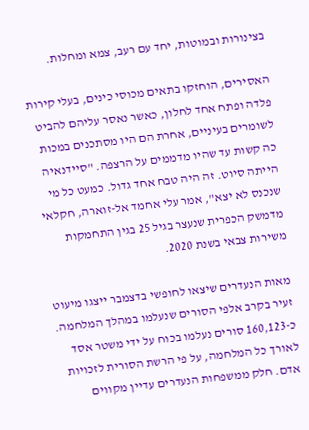בצינורות ובמוטות, יחד עם רעב, צמא ומחלות.

האסירים, הוחזקו בתאים מכוסי כינים, בעלי קירות פלדה ופתח אחד לחלון, כאשר נאסר עליהם להביט לשומרים בעיניים, אחרת הם היו מסתכנים במכות כה קשות עד שהיו מדממים על הרצפה. "סיידנאיה הייתה סיוט. זה היה טבח אחד גדול. כמעט כל מי שנכנס לא יצא", אמר עלי אחמד אל-זוארה, חקלאי מדמשק הכפרית שנעצר בגיל 25 בגין התחמקות משירות צבאי בשנת 2020.

מאות הנעדרים שיצאו לחופשי בדצמבר ייצגו מיעוט זעיר בקרב אלפי הסורים שנעלמו במהלך המלחמה. כ-160,123 סורים נעלמו בכוח על ידי משטר אסד לאורך כל המלחמה, על פי הרשת הסורית לזכויות אדם. חלק ממשפחות הנעדרים עדיין מקווים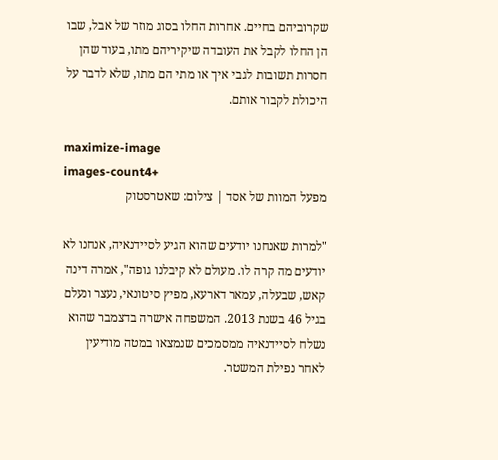שקרוביהם בחיים. אחרות החלו בסוג מוזר של אבל, שבו הן החלו לקבל את העובדה שיקיריהם מתו, בעוד שהן חסרות תשובות לגבי איך או מתי הם מתו, שלא לדבר על היכולת לקבור אותם.

maximize-image
images-count4+
מפעל המוות של אסד | צילום: שאטרסטוק

"למרות שאנחנו יודעים שהוא הגיע לסיידנאיה, אנחנו לא יודעים מה קרה לו. מעולם לא קיבלנו גופה", אמרה דינה קאש, שבעלה, עמאר דארעא, מפיץ סיטונאי, נעצר ונעלם בגיל 46 בשנת 2013. המשפחה אישרה בדצמבר שהוא נשלח לסיידנאיה ממסמכים שנמצאו במטה מודיעין לאחר נפילת המשטר.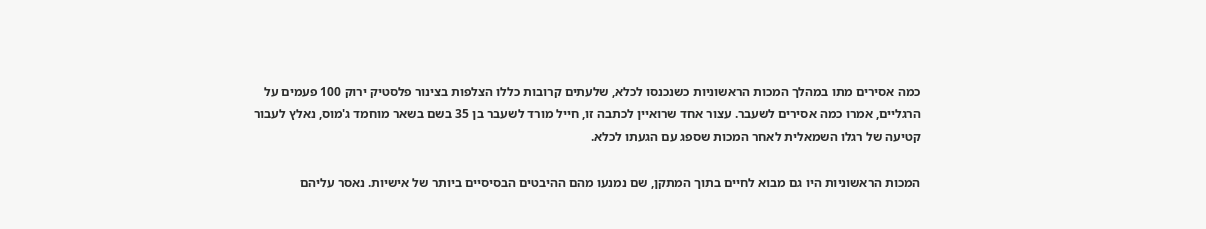כמה אסירים מתו במהלך המכות הראשוניות כשנכנסו לכלא, שלעתים קרובות כללו הצלפות בצינור פלסטיק ירוק 100 פעמים על הרגליים, אמרו כמה אסירים לשעבר. עצור אחד שרואיין לכתבה זו, חייל מורד לשעבר בן 35 בשם בשאר מוחמד ג'מוס, נאלץ לעבור קטיעה של רגלו השמאלית לאחר המכות שספג עם הגעתו לכלא.

המכות הראשוניות היו גם מבוא לחיים בתוך המתקן, שם נמנעו מהם ההיבטים הבסיסיים ביותר של אישיות. נאסר עליהם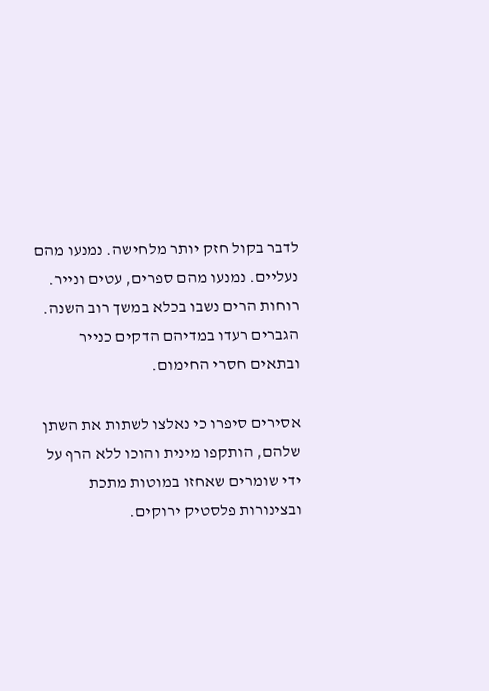לדבר בקול חזק יותר מלחישה. נמנעו מהם נעליים. נמנעו מהם ספרים, עטים ונייר. רוחות הרים נשבו בכלא במשך רוב השנה. הגברים רעדו במדיהם הדקים כנייר ובתאים חסרי החימום.

אסירים סיפרו כי נאלצו לשתות את השתן שלהם, הותקפו מינית והוכו ללא הרף על ידי שומרים שאחזו במוטות מתכת ובצינורות פלסטיק ירוקים.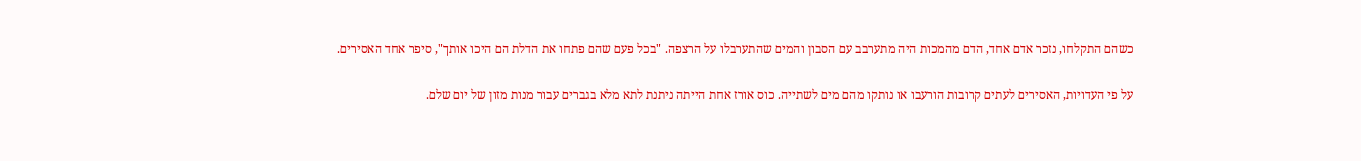כשהם התקלחו, נזכר אדם אחד, הדם מהמכות היה מתערבב עם הסבון והמים שהתערבלו על הרצפה. "בכל פעם שהם פתחו את הדלת הם היכו אותך", סיפר אחד האסירים.

על פי העדויות, האסירים לעתים קרובות הורעבו או נותקו מהם מים לשתייה. כוס אורז אחת הייתה ניתנת לתא מלא בגברים עבור מנות מזון של יום שלם.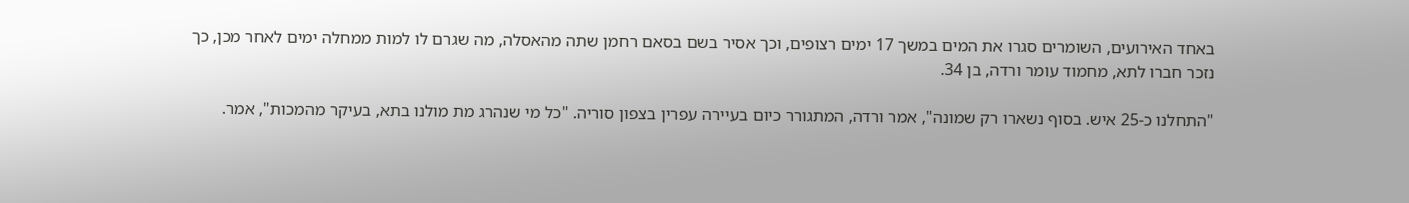באחד האירועים, השומרים סגרו את המים במשך 17 ימים רצופים, וכך אסיר בשם בסאם רחמן שתה מהאסלה, מה שגרם לו למות ממחלה ימים לאחר מכן, כך נזכר חברו לתא, מחמוד עומר ורדה, בן 34.

"התחלנו כ-25 איש. בסוף נשארו רק שמונה", אמר ורדה, המתגורר כיום בעיירה עפרין בצפון סוריה. "כל מי שנהרג מת מולנו בתא, בעיקר מהמכות", אמר.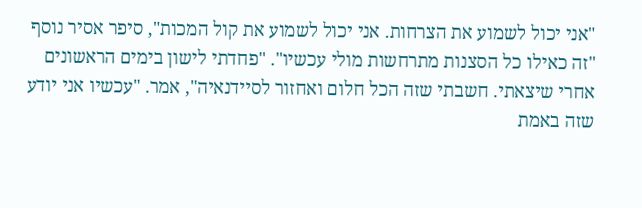"אני יכול לשמוע את הצרחות. אני יכול לשמוע את קול המכות", סיפר אסיר נוסף "זה כאילו כל הסצנות מתרחשות מולי עכשיו". "פחדתי לישון בימים הראשונים אחרי שיצאתי. חשבתי שזה הכל חלום ואחזור לסיידנאיה", אמר. "עכשיו אני יודע שזה באמת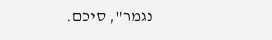נגמר", סיכם.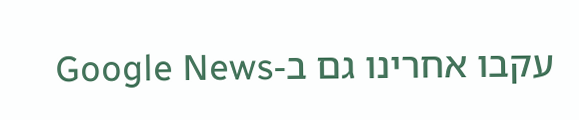עקבו אחרינו גם ב-Google News